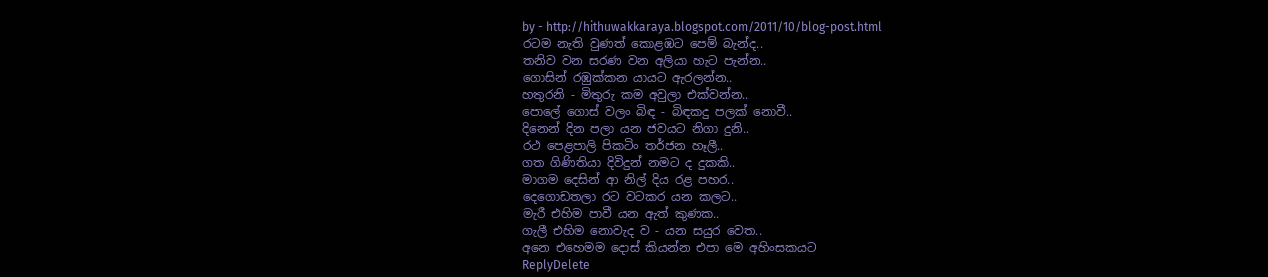by - http://hithuwakkaraya.blogspot.com/2011/10/blog-post.html
රටම නැති වුණත් කොළඹට පෙම් බැන්ද..
තනිව වන සරණ වන අලියා හැට පැන්න..
ගොසින් රඹුක්කන යායට ඇරලන්න..
හතුරනි - මිතුරු කම අවුලා එක්වන්න..
පොලේ ගොස් වලං බිඳ - බිඳකදු පලක් නොවී..
දිනෙන් දින පලා යන ජවයට නිගා දුනි..
රථ පෙළපාලි පිකටිං තර්ජන හෑලී..
ගත ගිණිතියා දිවිදුන් නමට ද දුකකි..
මාගම දෙසින් ආ නිල් දිය රළ පහර..
දෙගොඩතලා රට වටකර යන කලට..
මැරී එහිම පාවී යන ඇත් කුණක..
ගැලී එහිම නොවැද ව - යන සයුර වෙත..
අනෙ එහෙමම දොස් කියන්න එපා මෙ අහිංසකයට
ReplyDelete